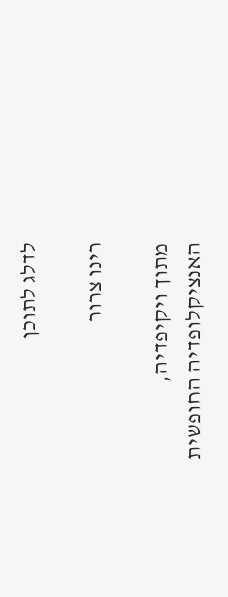לדלג לתוכן

רינו צרור

מתוך ויקיפדיה, האנציקלופדיה החופשית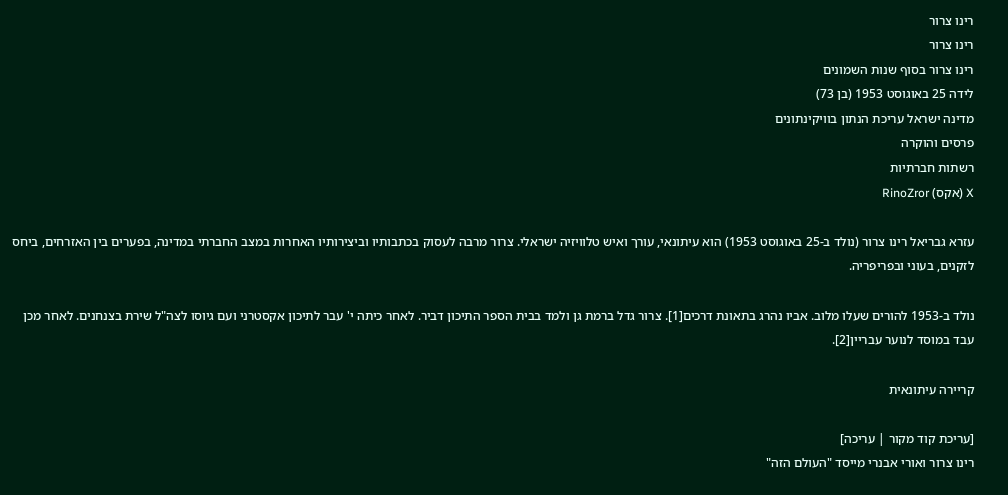רינו צרור
רינו צרור
רינו צרור בסוף שנות השמונים
לידה 25 באוגוסט 1953 (בן 73)
מדינה ישראל עריכת הנתון בוויקינתונים
פרסים והוקרה
רשתות חברתיות
X (אקס) RinoZror

עזרא גבריאל רינו צרור (נולד ב-25 באוגוסט 1953) הוא עיתונאי, עורך ואיש טלוויזיה ישראלי. צרור מרבה לעסוק בכתבותיו וביצירותיו האחרות במצב החברתי במדינה, בפערים בין האזרחים, ביחס לזקנים, בעוני ובפריפריה.

נולד ב-1953 להורים שעלו מלוב. אביו נהרג בתאונת דרכים[1]. צרור גדל ברמת גן ולמד בבית הספר התיכון דביר. לאחר כיתה י' עבר לתיכון אקסטרני ועם גיוסו לצה"ל שירת בצנחנים. לאחר מכן עבד במוסד לנוער עבריין[2].

קריירה עיתונאית

[עריכת קוד מקור | עריכה]
רינו צרור ואורי אבנרי מייסד "העולם הזה"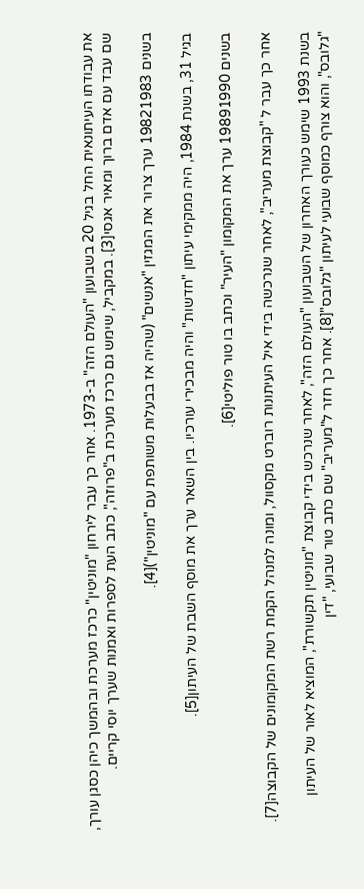את עבודתו העיתונאית החל בגיל 20 בשבועון "העולם הזה" ב-1973. אחר כך עבר לירחון "מוניטין" כרכז מערכת ובהמשך כיהן כסגן עורך, שם עבד עם אדם ברוך ומאיר אגסי[3]. במקביל, שימש גם כרכז מערכת ב"פרוזה", כתב העת לספרות ואמנות שערך יוסי קריים.

בשנים 19821983 ערך צרור את המגזין "אנשים" (שהיה אז בבעלות משותפת עם "מוניטין")[4].

בגיל 31, בשנת 1984, היה ממקימי עיתון "חדשות" והיה מבכירי עורכיו. בין השאר ערך את מוסף השבת של העיתון[5].

בשנים 19891990 ערך את המקומון "העיר" וכתב בו טור פוליטי[6].

אחר כך עבר ל "קבוצת מעריב", לאחר שנרכשה בידי איל העיתונות רוברט מקסוול, ומונה למנהל הקמת רשת המקומונים של הקבוצה[7].

בשנת 1993 שימש כעורך האחרון של השבועון "העולם הזה", לאחר שנרכש בידי קבוצת "מוניטין תקשורת", המוציא לאור של העיתון "גלובס", והוא צורף כמוסף שבועי לעיתון "גלובס"[8]. אחר כך חזר ל"מעריב" שם כתב טור שבועי, "דין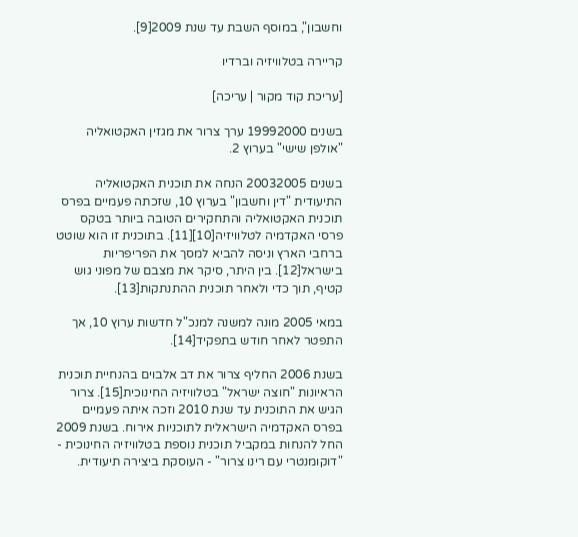וחשבון", במוסף השבת עד שנת 2009[9].

קריירה בטלוויזיה וברדיו

[עריכת קוד מקור | עריכה]

בשנים 19992000 ערך צרור את מגזין האקטואליה "אולפן שישי" בערוץ 2.

בשנים 20032005 הנחה את תוכנית האקטואליה התיעודית "דין וחשבון" בערוץ 10, שזכתה פעמיים בפרס תוכנית האקטואליה והתחקירים הטובה ביותר בטקס פרסי האקדמיה לטלוויזיה[10][11]. בתוכנית זו הוא שוטט ברחבי הארץ וניסה להביא למסך את הפריפריות בישראל[12]. בין היתר, סיקר את מצבם של מפוני גוש קטיף, תוך כדי ולאחר תוכנית ההתנתקות[13].

במאי 2005 מונה למשנה למנכ"ל חדשות ערוץ 10, אך התפטר לאחר חודש בתפקיד[14].

בשנת 2006 החליף צרור את דב אלבוים בהנחיית תוכנית הראיונות "חוצה ישראל" בטלוויזיה החינוכית[15]. צרור הגיש את התוכנית עד שנת 2010 וזכה איתה פעמיים בפרס האקדמיה הישראלית לתוכניות אירוח. בשנת 2009 החל להנחות במקביל תוכנית נוספת בטלוויזיה החינוכית - "דוקומנטרי עם רינו צרור" - העוסקת ביצירה תיעודית.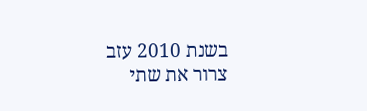בשנת 2010 עזב צרור את שתי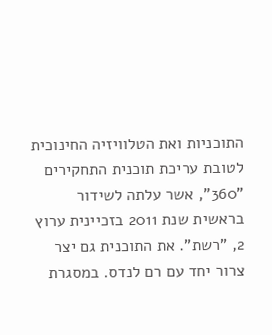התוכניות ואת הטלוויזיה החינוכית לטובת עריכת תוכנית התחקירים "360", אשר עלתה לשידור בראשית שנת 2011 בזכיינית ערוץ 2, "רשת". את התוכנית גם יצר צרור יחד עם רם לנדס. במסגרת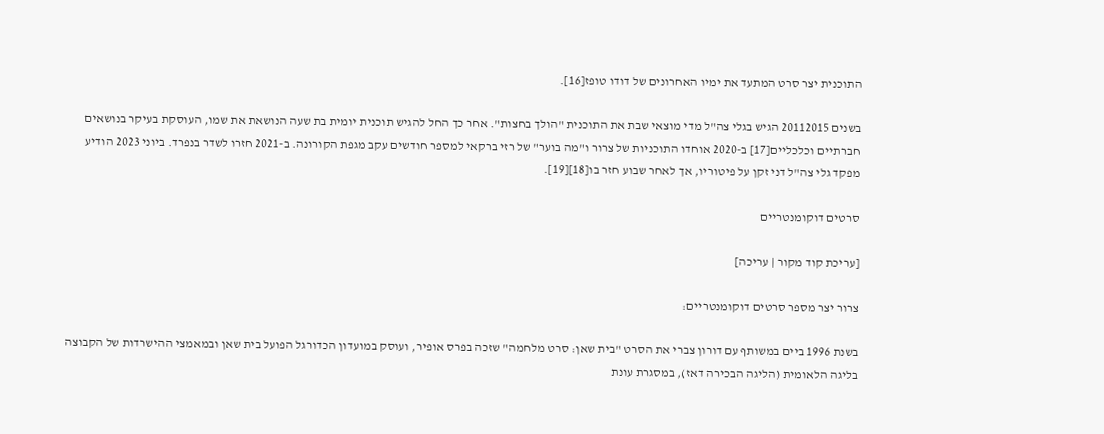התוכנית יצר סרט המתעד את ימיו האחרונים של דודו טופז[16].

בשנים 20112015 הגיש בגלי צה"ל מדי מוצאי שבת את התוכנית "הולך בחצות". אחר כך החל להגיש תוכנית יומית בת שעה הנושאת את שמו, העוסקת בעיקר בנושאים חברתיים וכלכליים[17] ב-2020 אוחדו התוכניות של צרור ו"מה בוער" של רזי ברקאי למספר חודשים עקב מגפת הקורונה. ב-2021 חזרו לשדר בנפרד. ביוני 2023 הודיע מפקד גלי צה"ל דני זקן על פיטוריו, אך לאחר שבוע חזר בו[18][19].

סרטים דוקומנטריים

[עריכת קוד מקור | עריכה]

צרור יצר מספר סרטים דוקומנטריים:

בשנת 1996 ביים במשותף עם דורון צברי את הסרט "בית שאן: סרט מלחמה" שזכה בפרס אופיר, ועוסק במועדון הכדורגל הפועל בית שאן ובמאמצי ההישרדות של הקבוצה בליגה הלאומית (הליגה הבכירה דאז), במסגרת עונת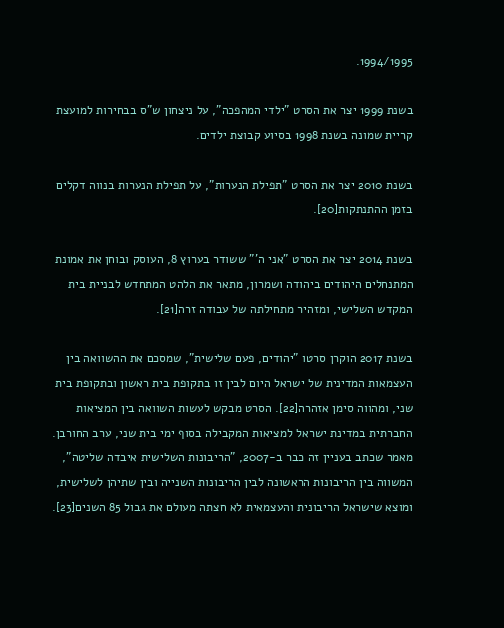1994/1995.

בשנת 1999 יצר את הסרט "ילדי המהפכה", על ניצחון ש"ס בבחירות למועצת קריית שמונה בשנת 1998 בסיוע קבוצת ילדים.

בשנת 2010 יצר את הסרט "תפילת הנערות", על תפילת הנערות בנווה דקלים בזמן ההתנתקות[20].

בשנת 2014 יצר את הסרט "אני ה'" ששודר בערוץ 8, העוסק ובוחן את אמונת המתנחלים היהודים ביהודה ושמרון, מתאר את הלהט המתחדש לבניית בית המקדש השלישי, ומזהיר מתחילתה של עבודה זרה[21].

בשנת 2017 הוקרן סרטו "יהודים, פעם שלישית", שמסכם את ההשוואה בין העצמאות המדינית של ישראל היום לבין זו בתקופת בית ראשון ובתקופת בית שני, ומהווה סימן אזהרה[22]. הסרט מבקש לעשות השוואה בין המציאות החברתית במדינת ישראל למציאות המקבילה בסוף ימי בית שני, ערב החורבן. מאמר שכתב בעניין זה כבר ב-2007, "הריבונות השלישית איבדה שליטה", המשווה בין הריבונות הראשונה לבין הריבונות השנייה ובין שתיהן לשלישית, ומוצא שישראל הריבונית והעצמאית לא חצתה מעולם את גבול 85 השנים[23].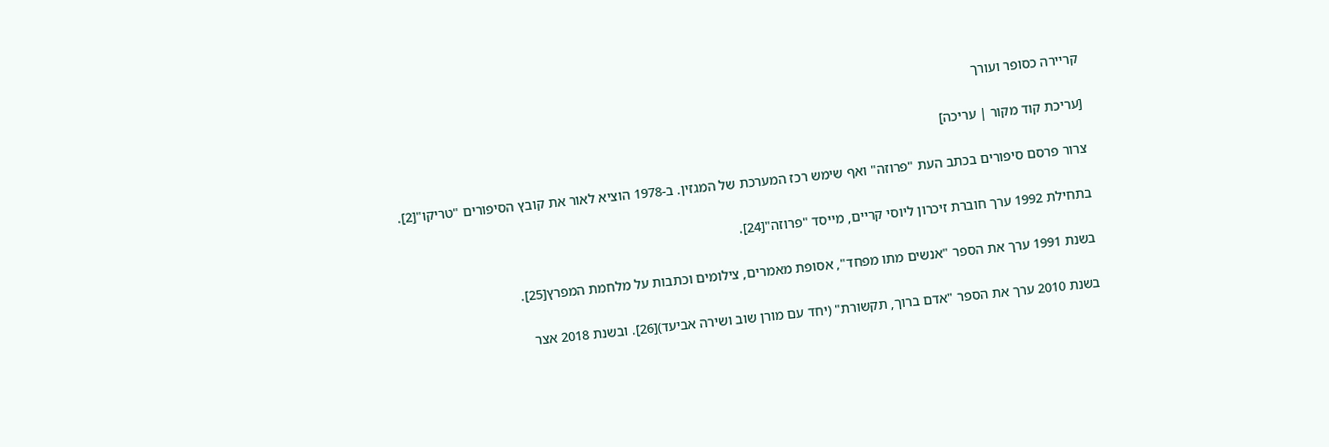קריירה כסופר ועורך

[עריכת קוד מקור | עריכה]

צרור פרסם סיפורים בכתב העת "פרוזה" ואף שימש רכז המערכת של המגזין. ב-1978 הוציא לאור את קובץ הסיפורים "טריקו"[2].

בתחילת 1992 ערך חוברת זיכרון ליוסי קריים, מייסד "פרוזה"[24].

בשנת 1991 ערך את הספר "אנשים מתו מפחד", אסופת מאמרים, צילומים וכתבות על מלחמת המפרץ[25].

בשנת 2010 ערך את הספר "אדם ברוך, תקשורת" (יחד עם מורן שוב ושירה אביעד)[26]. ובשנת 2018 אצר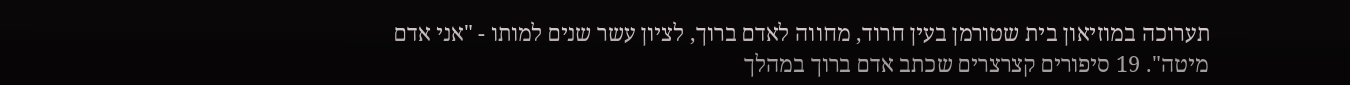תערוכה במוזיאון בית שטורמן בעין חרוד, מחווה לאדם ברוך, לציון עשר שנים למותו - "אני אדם מיטה". 19 סיפורים קצרצרים שכתב אדם ברוך במהלך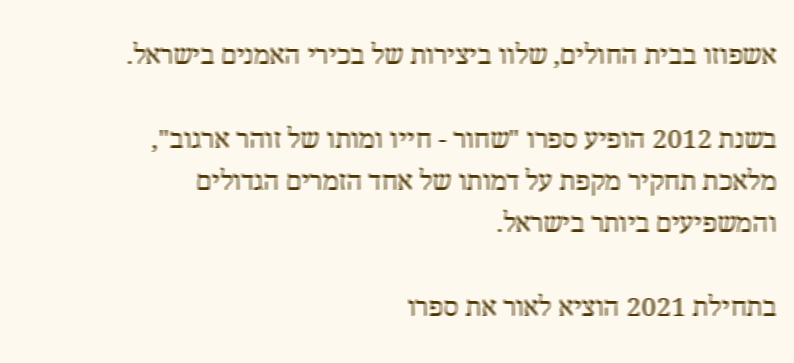אשפוזו בבית החולים, שלוו ביצירות של בכירי האמנים בישראל.

בשנת 2012 הופיע ספרו "שחור - חייו ומותו של זוהר ארגוב", מלאכת תחקיר מקפת על דמותו של אחד הזמרים הגדולים והמשפיעים ביותר בישראל.

בתחילת 2021 הוציא לאור את ספרו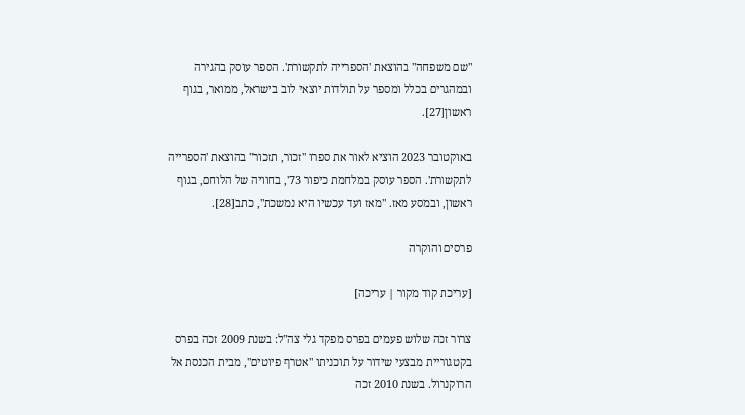"שם משפחה" בהוצאת 'הספרייה לתקשורת'. הספר עוסק בהגירה ובמהגרים בכלל ומספר על תולדות יוצאי לוב בישראל, ממואר, בגוף ראשון[27].

באוקטובר 2023 הוציא לאור את ספרו "זכור, תזכור" בהוצאת 'הספרייה לתקשורת'. הספר עוסק במלחמת כיפור 73', בחוויה של הלוחם, בגוף ראשון, ובמסע מאז. "מאז ועד עכשיו היא נמשכת", כתב[28].

פרסים והוקרה

[עריכת קוד מקור | עריכה]

צרור זכה שלוש פעמים בפרס מפקד גלי צה"ל: בשנת 2009 זכה בפרס בקטגוריית מבצעי שידור על תוכניתו "אטרף פיוטים", מבית הכנסת אל הרוקנרול. בשנת 2010 זכה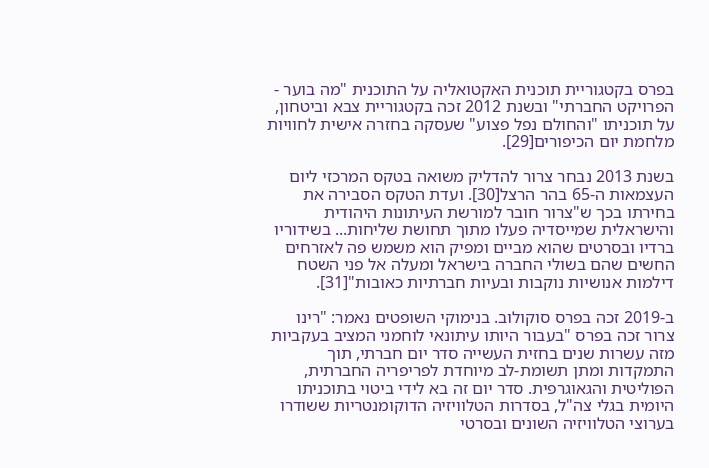בפרס בקטגוריית תוכנית האקטואליה על התוכנית "מה בוער - הפרויקט החברתי" ובשנת 2012 זכה בקטגוריית צבא וביטחון, על תוכניתו "והחולם נפל פצוע" שעסקה בחזרה אישית לחוויות מלחמת יום הכיפורים[29].

בשנת 2013 נבחר צרור להדליק משואה בטקס המרכזי ליום העצמאות ה-65 בהר הרצל[30]. ועדת הטקס הסבירה את בחירתו בכך ש"צרור חובר למורשת העיתונות היהודית והישראלית שמייסדיה פעלו מתוך תחושת שליחות... בשידוריו ברדיו ובסרטים שהוא מביים ומפיק הוא משמש פה לאזרחים החשים שהם בשולי החברה בישראל ומעלה אל פני השטח דילמות אנושיות נוקבות ובעיות חברתיות כאובות"[31].

ב-2019 זכה בפרס סוקולוב. בנימוקי השופטים נאמר: "רינו צרור זכה בפרס "בעבור היותו עיתונאי לוחמני המציב בעקביות מזה עשרות שנים בחזית העשייה סדר יום חברתי, תוך התמקדות ומתן תשומת-לב מיוחדת לפריפריה החברתית, הפוליטית והגאוגרפית. סדר יום זה בא לידי ביטוי בתוכניתו היומית בגלי צה"ל, בסדרות הטלוויזיה הדוקומנטריות ששודרו בערוצי הטלוויזיה השונים ובסרטי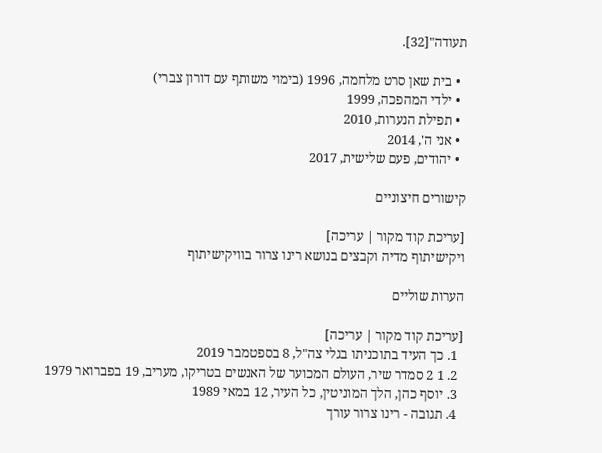תעודה"[32].

  • בית שאן סרט מלחמה, 1996 (בימוי משותף עם דורון צברי)
  • ילדי המהפכה, 1999
  • תפילת הנערות, 2010
  • אני ה', 2014
  • יהודים, פעם שלישית, 2017

קישורים חיצוניים

[עריכת קוד מקור | עריכה]
ויקישיתוף מדיה וקבצים בנושא רינו צרור בוויקישיתוף

הערות שוליים

[עריכת קוד מקור | עריכה]
  1. כך העיד בתוכניתו בגלי צה"ל, 8 בספטמבר 2019
  2. 1 2 סמדר שיר, העולם המכוער של האנשים בטריקו, מעריב, 19 בפברואר 1979
  3. יוסף כהן, הלך המוניטין, כל העיר, 12 במאי 1989
  4. תגובה - רינו צרור עורך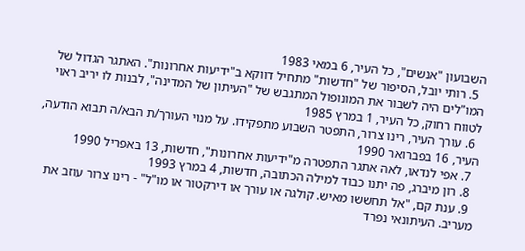השבועון "אנשים", כל העיר, 6 במאי 1983
  5. רותי יובל, הסיפור של "חדשות" מתחיל דווקא ב"ידיעות אחרונות". האתגר הגדול של המו"לים היה לשבור את המונופול המתגבש של "העיתון של המדינה", לבנות לו יריב ראוי לטווח רחוק, כל העיר, 1 במרץ 1985
  6. עורך העיר, רינו צרור, התפטר השבוע מתפקידו. על מנױ העורך/ת הבא/ה תבוא הודעה, העיר, 16 בפברואר 1990
  7. אפי לנדאו, לאה אתגר התפטרה מ"ידיעות אחרונות", חדשות, 13 באפריל 1990
  8. רון מיברג, פה יתנו כבוד למילה הכתובה, חדשות, 4 במרץ 1993
  9. ענת קם, "אל תחששו מאיש. קולגה או עורך או דירקטור או מו"ל" - רינו צרור עוזב את מעריב. העיתונאי נפרד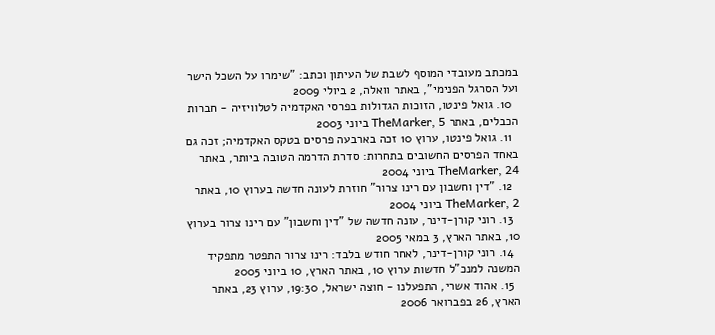במכתב מעובדי המוסף לשבת של העיתון וכתב: "שימרו על השכל הישר ועל הסרגל הפנימי", באתר וואלה, 2 ביולי 2009
  10. גואל פינטו, הזוכות הגדולות בפרסי האקדמיה לטלוויזיה - חברות הכבלים, באתר TheMarker, 5 ביוני 2003
  11. גואל פינטו, ערוץ 10 זכה בארבעה פרסים בטקס האקדמיה; זכה גם באחד הפרסים החשובים בתחרות: סדרת הדרמה הטובה ביותר, באתר TheMarker, 24 ביוני 2004
  12. "דין וחשבון עם רינו צרור" חוזרת לעונה חדשה בערוץ 10, באתר TheMarker, 2 ביוני 2004
  13. רוני קורן-דינר, עונה חדשה של "דין וחשבון" עם רינו צרור בערוץ 10, באתר הארץ, 3 במאי 2005
  14. רוני קורן-דינר, לאחר חודש בלבד: רינו צרור התפטר מתפקיד המשנה למנכ"ל חדשות ערוץ 10, באתר הארץ, 10 ביוני 2005
  15. אהוד אשרי, התפעלנו - חוצה ישראל, 19:30, ערוץ 23, באתר הארץ, 26 בפברואר 2006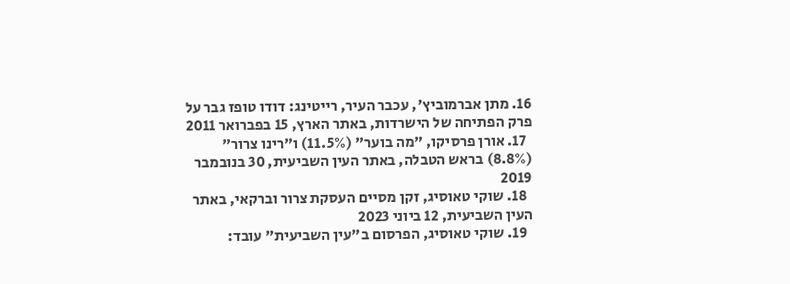16. מתן אברמוביץ', עכבר העיר, רייטינג: דודו טופז גבר על פרק הפתיחה של הישרדות, באתר הארץ, 15 בפברואר 2011
  17. אורן פרסיקו, "מה בוער" (11.5%) ו"רינו צרור" (8.8%) בראש הטבלה, באתר העין השביעית, 30 בנובמבר 2019
  18. שוקי טאוסיג, זקן מסיים העסקת צרור וברקאי, באתר העין השביעית, 12 ביוני 2023
  19. שוקי טאוסיג, הפרסום ב"עין השביעית" עובד: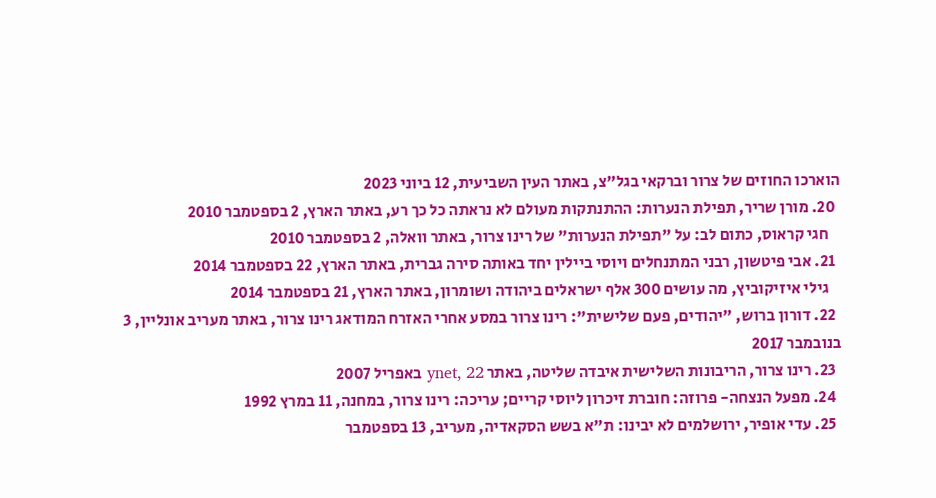הוארכו החוזים של צרור וברקאי בגל"צ, באתר העין השביעית, 12 ביוני 2023
  20. מורן שריר, תפילת הנערות: ההתנתקות מעולם לא נראתה כל כך רע, באתר הארץ, 2 בספטמבר 2010
    חגי קראוס, כתום לב: על "תפילת הנערות" של רינו צרור, באתר וואלה, 2 בספטמבר 2010
  21. אבי פיטשון, רבני המתנחלים ויוסי ביילין יחד באותה סירה גברית, באתר הארץ, 22 בספטמבר 2014
    גילי איזיקוביץ, מה עושים 300 אלף ישראלים ביהודה ושומרון, באתר הארץ, 21 בספטמבר 2014
  22. דורון ברוש, "יהודים, פעם שלישית": רינו צרור במסע אחרי האזרח המודאג רינו צרור, באתר מעריב אונליין, 3 בנובמבר 2017
  23. רינו צרור, הריבונות השלישית איבדה שליטה, באתר ynet, 22 באפריל 2007
  24. מפעל הנצחה- פרוזה: חוברת זיכרון ליוסי קריים; עריכה: רינו צרור, במחנה, 11 במרץ 1992
  25. עדי אופיר, ירושלמים לא יבינו: ת"א בשש הסקאדיה, מעריב, 13 בספטמבר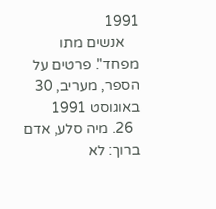1991
    אנשים מתו מפחד". פרטים על הספר, מעריב, 30 באוגוסט 1991
  26. מיה סלע, אדם ברוך: לא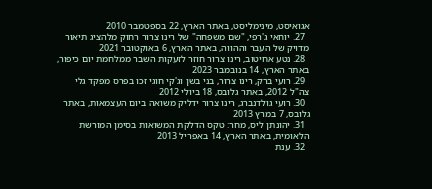אגואיסט, מינימליסט, באתר הארץ, 22 בספטמבר 2010
  27. יוחאי ג'רפי, "שם משפחה" של רינו צרור רחוק מלהציג תיאור מדויק של העבר וההווה, באתר הארץ, 6 באוקטובר 2021
  28. נטע אחיטוב, רינו צרור חוזר לזעקות השבר ממלחמת יום כיפור, באתר הארץ, 14 בנובמבר 2023
  29. רועי ברק, רינו צרור, בני בשן וג'קי חוגי זכו בפרס מפקד גלי צה"ל 2012, באתר גלובס, 18 ביולי 2012
  30. רועי גולדנברג, רינו צרור ידליק משואה ביום העצמאות, באתר גלובס, 7 במרץ 2013
  31. יהונתן ליס, מחר: טקס הדלקת המשואות בסימן המורשת הלאומית, באתר הארץ, 14 באפריל 2013
  32. ענת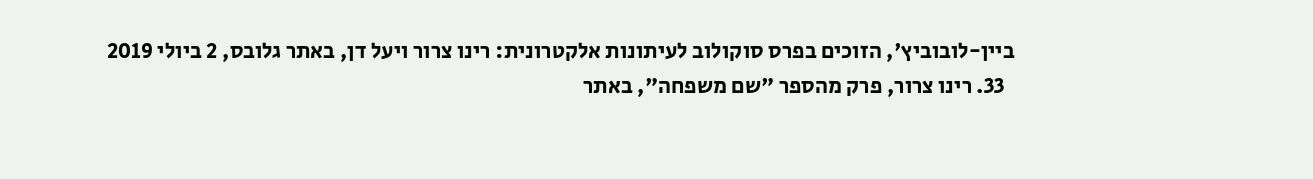ביין-לובוביץ', הזוכים בפרס סוקולוב לעיתונות אלקטרונית: רינו צרור ויעל דן, באתר גלובס, 2 ביולי 2019
  33. רינו צרור, פרק מהספר "שם משפחה", באתר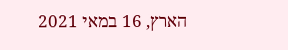הארץ, 16 במאי 2021